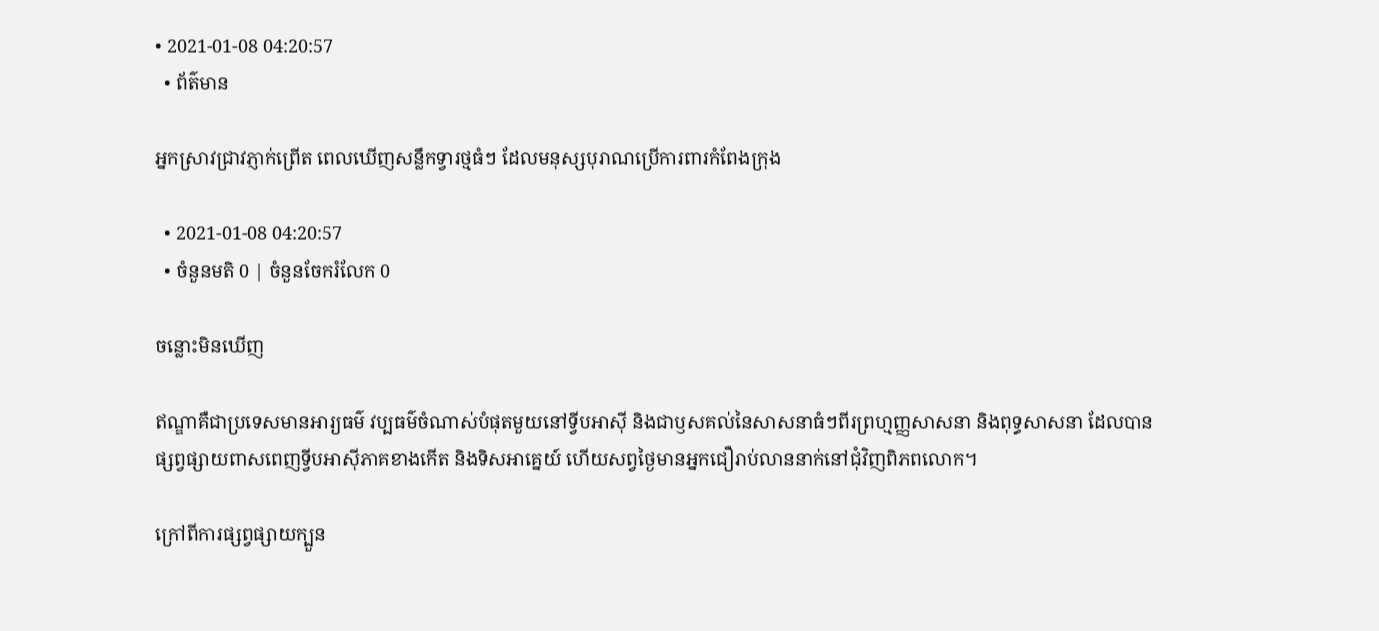• 2021-01-08 04:20:57
  • ព័ត៌មាន

អ្នកស្រាវជ្រាវភ្ញាក់ព្រើត ពេលឃើញសន្លឹកទ្វារថ្មធំៗ ដែលមនុស្សបុរាណប្រើការពារកំពែងក្រុង

  • 2021-01-08 04:20:57
  • ចំនួនមតិ 0 | ចំនួនចែករំលែក 0

ចន្លោះមិនឃើញ

ឥណ្ឌាគឺជាប្រទេសមានអារ្យធម៌ វប្បធម៌ចំណាស់បំផុតមួយនៅទ្វីបអាស៊ី និងជាឫសគល់នៃសាសនាធំៗពីរព្រហ្មញ្ញសាសនា និងពុទ្ធសាសនា ដែលបានផ្សព្វផ្សាយពាសពេញទ្វីបអាស៊ីភាគខាងកើត និងទិសអាគ្នេយ៍ ហើយសព្វថ្ងៃមានអ្នកជឿរាប់លាននាក់នៅជុំវិញពិភពលោក។

ក្រៅពីការផ្សព្វផ្សាយក្បួន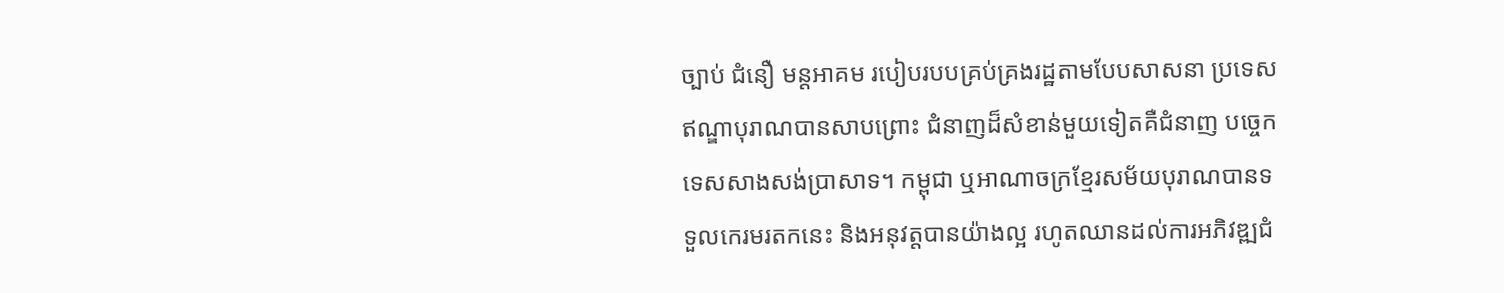ច្បាប់ ជំនឿ មន្តអាគម របៀបរបបគ្រប់គ្រងរដ្ឋតាមបែបសាសនា ប្រទេសឥណ្ឌាបុរាណបានសាបព្រោះ ជំនាញដ៏សំខាន់មួយទៀតគឺជំនាញ បច្ចេកទេសសាងសង់ប្រាសាទ។ កម្ពុជា ឬអាណាចក្រខ្មែរសម័យបុរាណបានទទួលកេរមរតកនេះ និងអនុវត្តបានយ៉ាងល្អ រហូតឈានដល់ការអភិវឌ្ឍជំ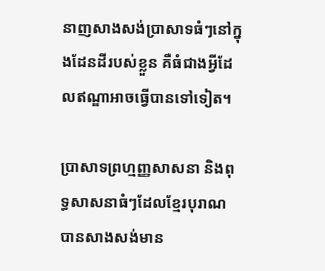នាញសាងសង់ប្រាសាទធំៗនៅក្នុងដែនដីរបស់ខ្លួន គឺធំជាងអ្វីដែលឥណ្ឌាអាចធ្វើបានទៅទៀត។

ប្រាសាទព្រហ្មញ្ញសាសនា និងពុទ្ធសាសនាធំៗដែលខ្មែរបុរាណបានសាងសង់មាន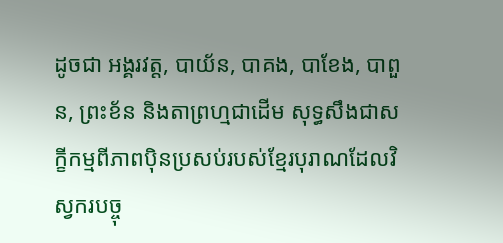ដូចជា អង្គរវត្ត, បាយ័ន, បាគង, បាខែង, បាពួន, ព្រះខ័ន និងតាព្រហ្មជាដើម សុទ្ធសឹងជាសក្ខីកម្មពីភាពប៉ិនប្រសប់របស់ខ្មែរបុរាណដែលវិស្វករបច្ចុ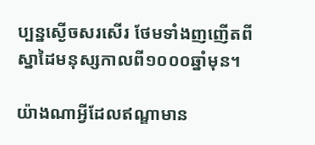ប្បន្នស្ងើចសរសើរ ថែមទាំងញញើតពីស្នាដៃមនុស្សកាលពី១០០០ឆ្នាំមុន។

យ៉ាងណាអ្វីដែលឥណ្ឌាមាន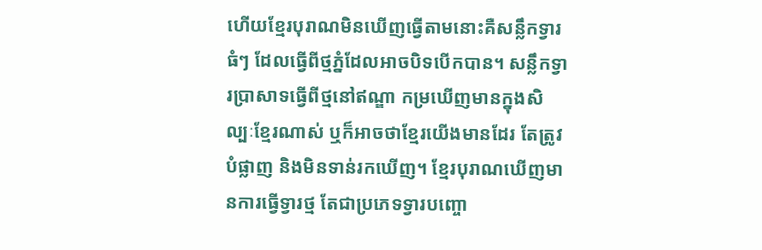ហើយខ្មែរបុរាណមិនឃើញធ្វើតាមនោះគឺសន្លឹកទ្វារធំៗ ដែលធ្វើពីថ្មភ្នំដែលអាចបិទបើកបាន។ សន្លឹកទ្វារប្រាសាទធ្វើពីថ្មនៅឥណ្ឌា កម្រឃើញមានក្នុងសិល្បៈខ្មែរណាស់ ឬក៏អាចថាខ្មែរយើងមានដែរ តែត្រូវបំផ្លាញ និងមិនទាន់រកឃើញ។ ខ្មែរបុរាណឃើញមានការធ្វើទ្វារថ្ម តែជាប្រភេទទ្វារបញ្ចោ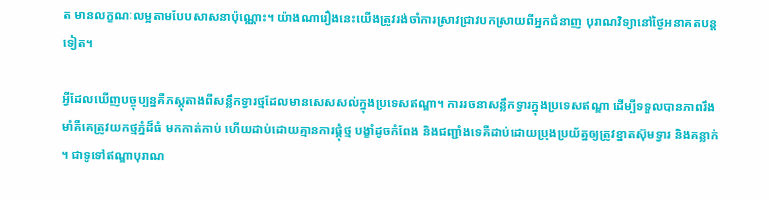ត មានលក្ខណៈលម្អតាមបែបសាសនាប៉ុណ្ណោះ។ យ៉ាងណារឿងនេះយើងត្រូវរង់ចាំការស្រាវជ្រាវបកស្រាយពីអ្នកជំនាញ បុរាណវិទ្យានៅថ្ងៃអនាគតបន្តទៀត។

អ្វីដែលឃើញបច្ចុប្បន្នគឺភស្តុតាងពីសន្លឹកទ្វារថ្មដែលមានសេសសល់ក្នុងប្រទេសឥណ្ឌា។ ការរចនាសន្លឹកទ្វារក្នុងប្រទេសឥណ្ឌា ដើម្បីទទួលបានភាពរឹងមាំគឺគេត្រូវយកថ្មភ្នំដ៏ធំ មកកាត់កាប់ ហើយដាប់ដោយគ្មានការផ្គុំថ្ម បង្ខាំដូចកំពែង និងជញ្ជាំងទេគឺដាប់ដោយប្រុងប្រយ័ត្នឲ្យត្រូវខ្នាតស៊ុមទ្វារ និងគន្លាក់។ ជាទូទៅឥណ្ឌាបុរាណ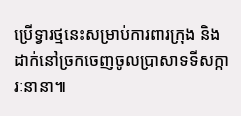ប្រើទ្វារថ្មនេះសម្រាប់ការពារក្រុង និងដាក់នៅច្រកចេញចូលប្រាសាទទីសក្ការៈនានា៕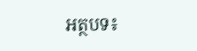អត្ថបទ៖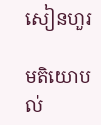សៀនហួរ

មតិយោបល់